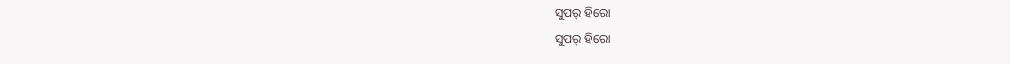ସୁପର୍ ହିରୋ
ସୁପର୍ ହିରୋ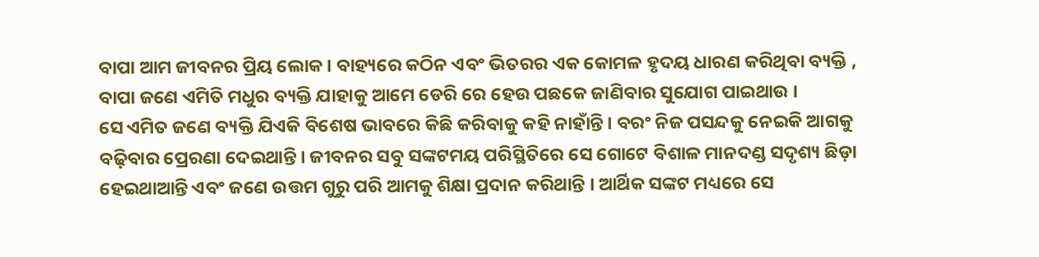ବାପା ଆମ ଜୀବନର ପ୍ରିୟ ଲୋକ । ବାହ୍ୟରେ କଠିନ ଏବଂ ଭିତରର ଏକ କୋମଳ ହୃଦୟ ଧାରଣ କରିଥିବା ବ୍ୟକ୍ତି , ବାପା ଜଣେ ଏମିତି ମଧୁର ବ୍ୟକ୍ତି ଯାହାକୁ ଆମେ ଡେରି ରେ ହେଉ ପଛକେ ଜାଣିବାର ସୁଯୋଗ ପାଇଥାଉ ।
ସେ ଏମିତ ଜଣେ ବ୍ୟକ୍ତି ଯିଏକି ବିଶେଷ ଭାବରେ କିଛି କରିବାକୁ କହି ନାହାଁନ୍ତି । ବରଂ ନିଜ ପସନ୍ଦକୁ ନେଇକି ଆଗକୁ ବଢ଼ିବାର ପ୍ରେରଣା ଦେଇଥାନ୍ତି । ଜୀବନର ସବୁ ସଙ୍କଟମୟ ପରିସ୍ଥିତିରେ ସେ ଗୋଟେ ବିଶାଳ ମାନଦଣ୍ଡ ସଦୃଶ୍ୟ ଛିଡ଼ା ହେଇଥାଆନ୍ତି ଏବଂ ଜଣେ ଉତ୍ତମ ଗୁରୁ ପରି ଆମକୁ ଶିକ୍ଷା ପ୍ରଦାନ କରିଥାନ୍ତି । ଆର୍ଥିକ ସଙ୍କଟ ମଧ୍ୟରେ ସେ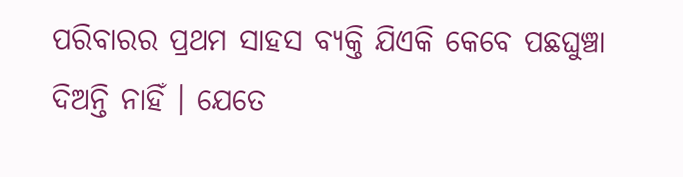ପରିବାରର ପ୍ରଥମ ସାହସ ବ୍ୟକ୍ତି ଯିଏକି କେବେ ପଛଘୁଞ୍ଚା ଦିଅନ୍ତି ନାହିଁ । ଯେତେ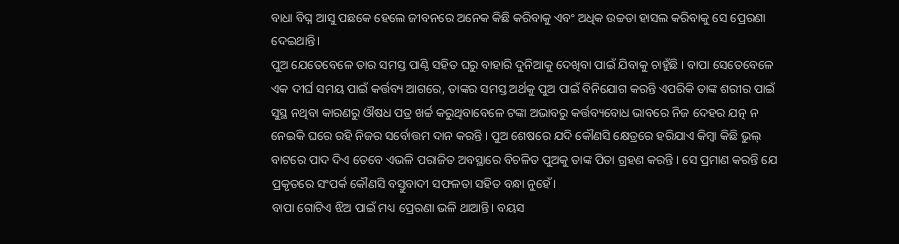ବାଧା ବିଘ୍ନ ଆସୁ ପଛକେ ହେଲେ ଜୀବନରେ ଅନେକ କିଛି କରିବାକୁ ଏବଂ ଅଧିକ ଉଚ୍ଚତା ହାସଲ କରିବାକୁ ସେ ପ୍ରେରଣା ଦେଇଥାନ୍ତି।
ପୁଅ ଯେତେବେଳେ ତାର ସମସ୍ତ ପାଣ୍ଠି ସହିତ ଘରୁ ବାହାରି ଦୁନିଆକୁ ଦେଖିବା ପାଇଁ ଯିବାକୁ ଚାହୁଁଛି । ବାପା ସେତେବେଳେ ଏକ ଦୀର୍ଘ ସମୟ ପାଇଁ କର୍ତ୍ତବ୍ୟ ଆଗରେ, ତାଙ୍କର ସମସ୍ତ ଅର୍ଥକୁ ପୁଅ ପାଇଁ ବିନିଯୋଗ କରନ୍ତି ଏପରିକି ତାଙ୍କ ଶରୀର ପାଇଁ ସୁସ୍ଥ ନଥିବା କାରଣରୁ ଔଷଧ ପତ୍ର ଖର୍ଚ୍ଚ କରୁଥିବାବେଳେ ଟଙ୍କା ଅଭାବରୁ କର୍ତ୍ତବ୍ୟବୋଧ ଭାବରେ ନିଜ ଦେହର ଯତ୍ନ ନ ନେଇକି ଘରେ ରହି ନିଜର ସର୍ବୋତ୍ତମ ଦାନ କରନ୍ତି । ପୁଅ ଶେଷରେ ଯଦି କୌଣସି କ୍ଷେତ୍ରରେ ହରିଯାଏ କିମ୍ୱା କିଛି ଭୁଲ୍ ବାଟରେ ପାଦ ଦିଏ ତେବେ ଏଭଳି ପରାଜିତ ଅବସ୍ଥାରେ ବିଚଳିତ ପୁଅକୁ ତାଙ୍କ ପିତା ଗ୍ରହଣ କରନ୍ତି । ସେ ପ୍ରମାଣ କରନ୍ତି ଯେ ପ୍ରକୃତରେ ସଂପର୍କ କୌଣସି ବସ୍ତୁବାଦୀ ସଫଳତା ସହିତ ବନ୍ଧା ନୁହେଁ।
ବାପା ଗୋଟିଏ ଝିଅ ପାଇଁ ମଧ୍ୟ ପ୍ରେରଣା ଭଳି ଥାଆନ୍ତି। ବୟସ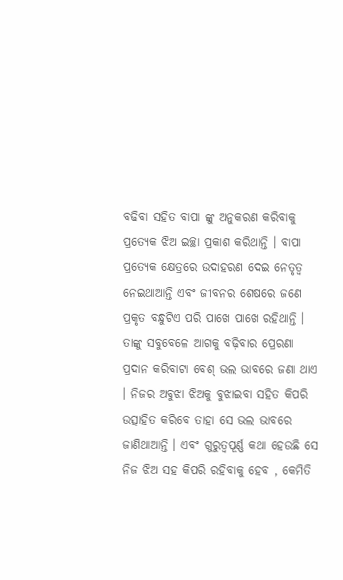ବଢିବା ସହିତ ବାପା ଙ୍କୁ ଅନୁକରଣ କରିବାକୁ ପ୍ରତ୍ୟେକ ଝିଅ ଇଚ୍ଛା ପ୍ରକାଶ କରିଥାନ୍ତି । ବାପା ପ୍ରତ୍ୟେକ କ୍ଷେତ୍ରରେ ଉଦାହରଣ ଦେଇ ନେତୃତ୍ୱ ନେଇଥାଆନ୍ତି ଏବଂ ଜୀବନର ଶେଷରେ ଜଣେ ପ୍ରକୃତ ବନ୍ଧୁଟିଏ ପରି ପାଖେ ପାଖେ ରହିଥାନ୍ତି । ତାଙ୍କୁ ସବୁବେଳେ ଆଗକୁ ବଢ଼ିବାର ପ୍ରେରଣା ପ୍ରଦାନ କରିବାଟା ବେଶ୍ ଭଲ ଭାବରେ ଜଣା ଥାଏ । ନିଜର ଅବୁଝା ଝିଅକୁ ବୁଝାଇବା ସହିତ କିପରି ଉତ୍ସାହିତ କରିବେ ତାହା ସେ ଭଲ ଭାବରେ ଜାଣିଥାଆନ୍ତି । ଏବଂ ଗୁରୁତ୍ୱପୂର୍ଣ୍ଣ କଥା ହେଉଛି ସେ ନିଜ ଝିଅ ସହ କିପରି ରହିବାକୁ ହେବ , କେମିତି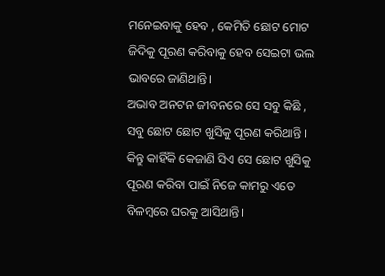ମନେଇବାକୁ ହେବ , କେମିତି ଛୋଟ ମୋଟ ଜିଦିକୁ ପୂରଣ କରିବାକୁ ହେବ ସେଇଟା ଭଲ ଭାବରେ ଜାଣିଥାନ୍ତି।
ଅଭାବ ଅନଟନ ଜୀବନରେ ସେ ସବୁ କିଛି , ସବୁ ଛୋଟ ଛୋଟ ଖୁସିକୁ ପୂରଣ କରିଥାନ୍ତି । କିନ୍ତୁ କାହିଁକି କେଜାଣି ସିଏ ସେ ଛୋଟ ଖୁସିକୁ ପୂରଣ କରିବା ପାଇଁ ନିଜେ କାମରୁ ଏତେ ବିଳମ୍ବରେ ଘରକୁ ଆସିଥାନ୍ତି।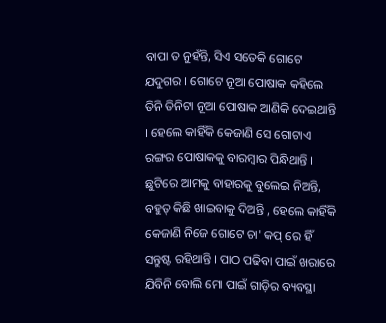ବାପା ତ ନୁହଁନ୍ତି, ସିଏ ସତେକି ଗୋଟେ ଯଦୁଗର । ଗୋଟେ ନୂଆ ପୋଷାକ କହିଲେ ତିନି ତିନିଟା ନୂଆ ପୋଷାକ ଆଣିକି ଦେଇଥାନ୍ତି । ହେଲେ କାହିଁକି କେଜାଣି ସେ ଗୋଟାଏ ରଙ୍ଗର ପୋଷାକକୁ ବାରମ୍ବାର ପିନ୍ଧିଥାନ୍ତି ।
ଛୁଟିରେ ଆମକୁ ବାହାରକୁ ବୁଲେଇ ନିଅନ୍ତି, ବହୁତ୍ କିଛି ଖାଇବାକୁ ଦିଅନ୍ତି , ହେଲେ କାହିଁକି କେଜାଣି ନିଜେ ଗୋଟେ ଚା' କପ୍ ରେ ହିଁ ସନ୍ତୁଷ୍ଟ ରହିଥାନ୍ତି । ପାଠ ପଢିବା ପାଇଁ ଖରାରେ ଯିବିନି ବୋଲି ମୋ ପାଇଁ ଗାଡ଼ିର ବ୍ୟବସ୍ଥା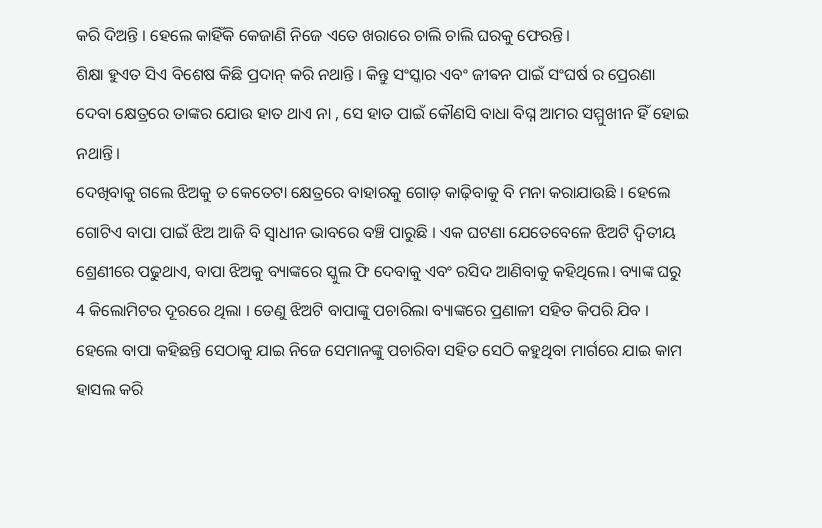କରି ଦିଅନ୍ତି । ହେଲେ କାହିଁକି କେଜାଣି ନିଜେ ଏତେ ଖରାରେ ଚାଲି ଚାଲି ଘରକୁ ଫେରନ୍ତି।
ଶିକ୍ଷା ହୁଏତ ସିଏ ବିଶେଷ କିଛି ପ୍ରଦାନ୍ କରି ନଥାନ୍ତି । କିନ୍ତୁ ସଂସ୍କାର ଏବଂ ଜୀଵନ ପାଇଁ ସଂଘର୍ଷ ର ପ୍ରେରଣା ଦେବା କ୍ଷେତ୍ରରେ ତାଙ୍କର ଯୋଉ ହାତ ଥାଏ ନା , ସେ ହାତ ପାଇଁ କୌଣସି ବାଧା ବିଘ୍ନ ଆମର ସମ୍ମୁଖୀନ ହିଁ ହୋଇ ନଥାନ୍ତି।
ଦେଖିବାକୁ ଗଲେ ଝିଅକୁ ତ କେତେଟା କ୍ଷେତ୍ରରେ ବାହାରକୁ ଗୋଡ଼ କାଢ଼ିବାକୁ ବି ମନା କରାଯାଉଛି । ହେଲେ ଗୋଟିଏ ବାପା ପାଇଁ ଝିଅ ଆଜି ବି ସ୍ଵାଧୀନ ଭାବରେ ବଞ୍ଚି ପାରୁଛି । ଏକ ଘଟଣା ଯେତେବେଳେ ଝିଅଟି ଦ୍ୱିତୀୟ ଶ୍ରେଣୀରେ ପଢୁଥାଏ, ବାପା ଝିଅକୁ ବ୍ୟାଙ୍କରେ ସ୍କୁଲ ଫି ଦେବାକୁ ଏବଂ ରସିଦ ଆଣିବାକୁ କହିଥିଲେ। ବ୍ୟାଙ୍କ ଘରୁ 4 କିଲୋମିଟର ଦୂରରେ ଥିଲା । ତେଣୁ ଝିଅଟି ବାପାଙ୍କୁ ପଚାରିଲା ବ୍ୟାଙ୍କରେ ପ୍ରଣାଳୀ ସହିତ କିପରି ଯିବ । ହେଲେ ବାପା କହିଛନ୍ତି ସେଠାକୁ ଯାଇ ନିଜେ ସେମାନଙ୍କୁ ପଚାରିବା ସହିତ ସେଠି କହୁଥିବା ମାର୍ଗରେ ଯାଇ କାମ ହାସଲ କରି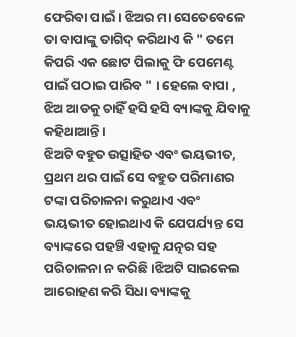ଫେରିବା ପାଇଁ । ଝିଅର ମା ସେତେବେଳେ ତା ବାପାଙ୍କୁ ତାଗିଦ୍ କରିଥାଏ କି " ତମେ କିପରି ଏକ ଛୋଟ ପିଲାକୁ ଫି ପେମେଣ୍ଟ ପାଇଁ ପଠାଇ ପାରିବ " । ହେଲେ ବାପା , ଝିଅ ଆଡକୁ ଚାହିଁ ହସି ହସି ବ୍ୟାଙ୍କକୁ ଯିବାକୁ କହିଥାଆନ୍ତି।
ଝିଅଟି ବହୁତ ଉତ୍ସାହିତ ଏବଂ ଭୟଭୀତ, ପ୍ରଥମ ଥର ପାଇଁ ସେ ବହୁତ ପରିମାଣର ଟଙ୍କା ପରିଚାଳନା କରୁଥାଏ ଏବଂ ଭୟଭୀତ ହୋଇଥାଏ କି ଯେପର୍ଯ୍ୟନ୍ତ ସେ ବ୍ୟାଙ୍କରେ ପହଞ୍ଚି ଏହାକୁ ଯତ୍ନର ସହ ପରିଚାଳନା ନ କରିଛି ।ଝିଅଟି ସାଇକେଲ ଆରୋହଣ କରି ସିଧା ବ୍ୟାଙ୍କକୁ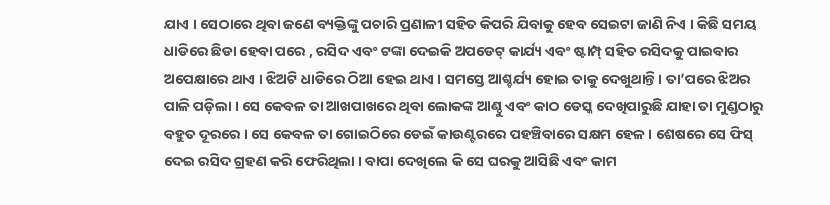ଯାଏ । ସେଠାରେ ଥିବା ଜଣେ ବ୍ୟକ୍ତିଙ୍କୁ ପଚାରି ପ୍ରଣାଳୀ ସହିତ କିପରି ଯିବାକୁ ହେବ ସେଇଟା ଜାଣି ନିଏ । କିଛି ସମୟ ଧାଡିରେ ଛିଡା ହେବା ପରେ , ରସିଦ ଏବଂ ଟଙ୍କା ଦେଇକି ଅପଡେଟ୍ କାର୍ଯ୍ୟ ଏବଂ ଷ୍ଟାମ୍ପ୍ ସହିତ ରସିଦକୁ ପାଇବାର ଅପେକ୍ଷାରେ ଥାଏ । ଝିଅଟି ଧାଡିରେ ଠିଆ ହେଇ ଥାଏ । ସମସ୍ତେ ଆଶ୍ଚର୍ଯ୍ୟ ହୋଇ ତାକୁ ଦେଖୁଥାନ୍ତି । ତା’ପରେ ଝିଅର ପାଳି ପଡ଼ିଲା । ସେ କେବଳ ତା ଆଖପାଖରେ ଥିବା ଲୋକଙ୍କ ଆଣ୍ଠୁ ଏବଂ କାଠ ଡେସ୍କ ଦେଖିପାରୁଛି ଯାହା ତା ମୁଣ୍ଡଠାରୁ ବହୁତ ଦୂରରେ । ସେ କେବଳ ତା ଗୋଇଠିରେ ଡେଇଁ କାଉଣ୍ଟରରେ ପହଞ୍ଚିବାରେ ସକ୍ଷମ ହେଳ । ଶେଷରେ ସେ ଫିସ୍ ଦେଇ ରସିଦ ଗ୍ରହଣ କରି ଫେରିଥିଲା । ବାପା ଦେଖିଲେ କି ସେ ଘରକୁ ଆସିଛି ଏବଂ କାମ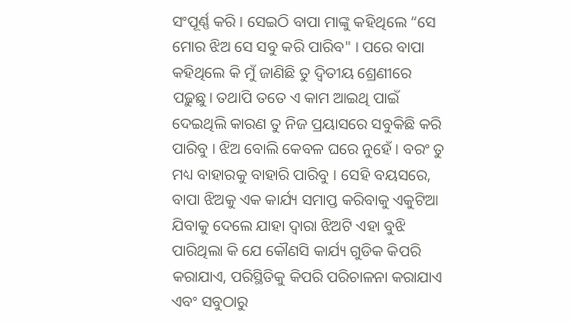ସଂପୂର୍ଣ୍ଣ କରି । ସେଇଠି ବାପା ମାଙ୍କୁ କହିଥିଲେ “ସେ ମୋର ଝିଅ ସେ ସବୁ କରି ପାରିବ" । ପରେ ବାପା କହିଥିଲେ କି ମୁଁ ଜାଣିଛି ତୁ ଦ୍ଵିତୀୟ ଶ୍ରେଣୀରେ ପଢ଼ୁଛୁ। ତଥାପି ତତେ ଏ କାମ ଆଇଥି ପାଇଁ ଦେଇଥିଲି କାରଣ ତୁ ନିଜ ପ୍ରୟାସରେ ସବୁକିଛି କରି ପାରିବୁ । ଝିଅ ବୋଲି କେବଳ ଘରେ ନୁହେଁ । ବରଂ ତୁ ମଧ୍ୟ ବାହାରକୁ ବାହାରି ପାରିବୁ । ସେହି ବୟସରେ, ବାପା ଝିଅକୁ ଏକ କାର୍ଯ୍ୟ ସମାପ୍ତ କରିବାକୁ ଏକୁଟିଆ ଯିବାକୁ ଦେଲେ ଯାହା ଦ୍ଵାରା ଝିଅଟି ଏହା ବୁଝି ପାରିଥିଲା କି ଯେ କୌଣସି କାର୍ଯ୍ୟ ଗୁଡିକ କିପରି କରାଯାଏ, ପରିସ୍ଥିତିକୁ କିପରି ପରିଚାଳନା କରାଯାଏ ଏବଂ ସବୁଠାରୁ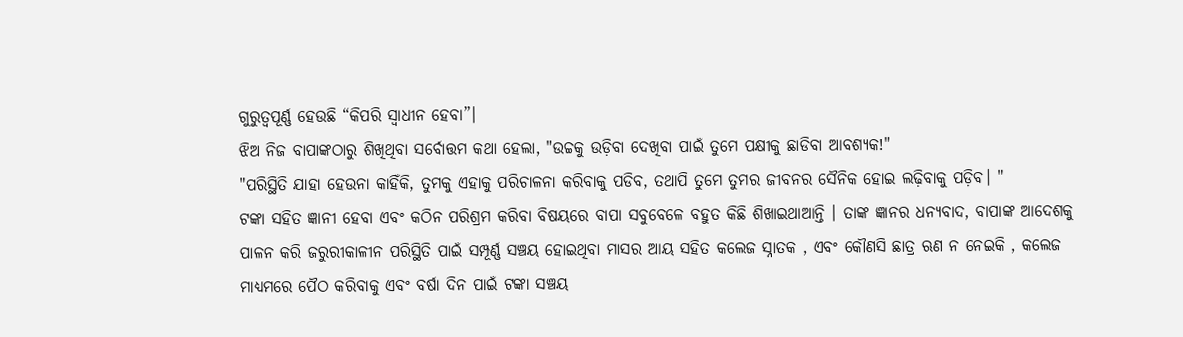ଗୁରୁତ୍ୱପୂର୍ଣ୍ଣ ହେଉଛି “କିପରି ସ୍ୱାଧୀନ ହେବା”।
ଝିଅ ନିଜ ବାପାଙ୍କଠାରୁ ଶିଖିଥିବା ସର୍ବୋତ୍ତମ କଥା ହେଲା, "ଉଚ୍ଚକୁ ଉଡ଼ିବା ଦେଖିବା ପାଇଁ ତୁମେ ପକ୍ଷୀକୁ ଛାଡିବା ଆବଶ୍ୟକ!"
"ପରିସ୍ଥିତି ଯାହା ହେଉନା କାହିଁକି, ତୁମକୁ ଏହାକୁ ପରିଚାଳନା କରିବାକୁ ପଡିବ, ତଥାପି ତୁମେ ତୁମର ଜୀବନର ସୈନିକ ହୋଇ ଲଢ଼ିବାକୁ ପଡ଼ିବ। "
ଟଙ୍କା ସହିତ ଜ୍ଞାନୀ ହେବା ଏବଂ କଠିନ ପରିଶ୍ରମ କରିବା ବିଷୟରେ ବାପା ସବୁବେଳେ ବହୁତ କିଛି ଶିଖାଇଥାଆନ୍ତି । ତାଙ୍କ ଜ୍ଞାନର ଧନ୍ୟବାଦ, ବାପାଙ୍କ ଆଦେଶକୁ ପାଳନ କରି ଜରୁରୀକାଳୀନ ପରିସ୍ଥିତି ପାଇଁ ସମ୍ପୂର୍ଣ୍ଣ ସଞ୍ଚୟ ହୋଇଥିବା ମାସର ଆୟ ସହିତ କଲେଜ ସ୍ନାତକ , ଏବଂ କୌଣସି ଛାତ୍ର ଋଣ ନ ନେଇକି , କଲେଜ ମାଧ୍ୟମରେ ପୈଠ କରିବାକୁ ଏବଂ ବର୍ଷା ଦିନ ପାଇଁ ଟଙ୍କା ସଞ୍ଚୟ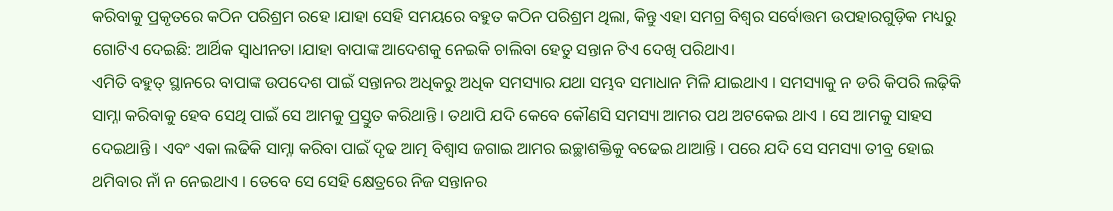କରିବାକୁ ପ୍ରକୃତରେ କଠିନ ପରିଶ୍ରମ ରହେ ।ଯାହା ସେହି ସମୟରେ ବହୁତ କଠିନ ପରିଶ୍ରମ ଥିଲା, କିନ୍ତୁ ଏହା ସମଗ୍ର ବିଶ୍ୱର ସର୍ବୋତ୍ତମ ଉପହାରଗୁଡ଼ିକ ମଧ୍ୟରୁ ଗୋଟିଏ ଦେଇଛି: ଆର୍ଥିକ ସ୍ୱାଧୀନତା ।ଯାହା ବାପାଙ୍କ ଆଦେଶକୁ ନେଇକି ଚାଲିବା ହେତୁ ସନ୍ତାନ ଟିଏ ଦେଖି ପରିଥାଏ।
ଏମିତି ବହୁତ୍ ସ୍ଥାନରେ ବାପାଙ୍କ ଉପଦେଶ ପାଇଁ ସନ୍ତାନର ଅଧିକରୁ ଅଧିକ ସମସ୍ୟାର ଯଥା ସମ୍ଭବ ସମାଧାନ ମିଳି ଯାଇଥାଏ । ସମସ୍ୟାକୁ ନ ଡରି କିପରି ଲଢ଼ିକି ସାମ୍ନା କରିବାକୁ ହେବ ସେଥି ପାଇଁ ସେ ଆମକୁ ପ୍ରସ୍ତୁତ କରିଥାନ୍ତି । ତଥାପି ଯଦି କେବେ କୌଣସି ସମସ୍ୟା ଆମର ପଥ ଅଟକେଇ ଥାଏ । ସେ ଆମକୁ ସାହସ ଦେଇଥାନ୍ତି । ଏବଂ ଏକା ଲଢିକି ସାମ୍ନା କରିବା ପାଇଁ ଦୃଢ ଆତ୍ମ ବିଶ୍ବାସ ଜଗାଇ ଆମର ଇଚ୍ଛାଶକ୍ତିକୁ ବଢେଇ ଥାଆନ୍ତି । ପରେ ଯଦି ସେ ସମସ୍ୟା ତୀବ୍ର ହୋଇ ଥମିବାର ନାଁ ନ ନେଇଥାଏ । ତେବେ ସେ ସେହି କ୍ଷେତ୍ରରେ ନିଜ ସନ୍ତାନର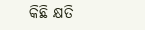କିଛି କ୍ଷତି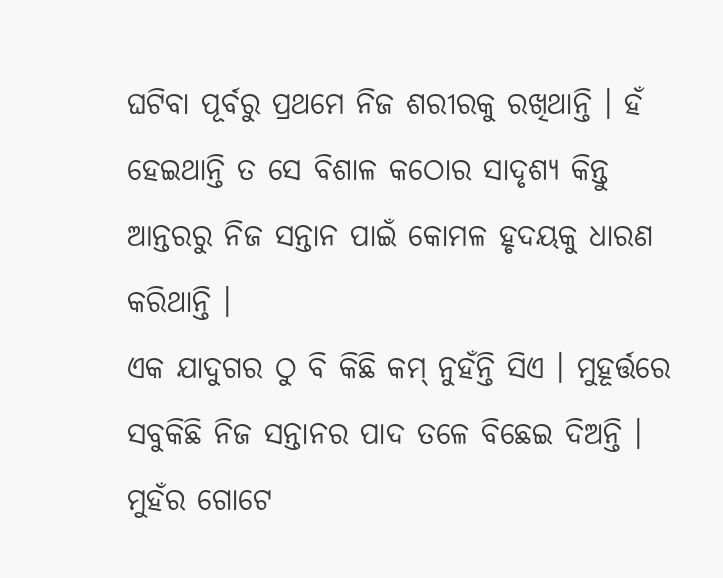ଘଟିବା ପୂର୍ବରୁ ପ୍ରଥମେ ନିଜ ଶରୀରକୁ ରଖିଥାନ୍ତି । ହଁ ହେଇଥାନ୍ତି ତ ସେ ବିଶାଳ କଠୋର ସାଦୃଶ୍ୟ କିନ୍ତୁ ଆନ୍ତରରୁ ନିଜ ସନ୍ତାନ ପାଇଁ କୋମଳ ହୃଦୟକୁ ଧାରଣ କରିଥାନ୍ତି ।
ଏକ ଯାଦୁଗର ଠୁ ବି କିଛି କମ୍ ନୁହଁନ୍ତି ସିଏ । ମୁହୂର୍ତ୍ତରେ ସବୁକିଛି ନିଜ ସନ୍ତାନର ପାଦ ତଳେ ବିଛେଇ ଦିଅନ୍ତି । ମୁହଁର ଗୋଟେ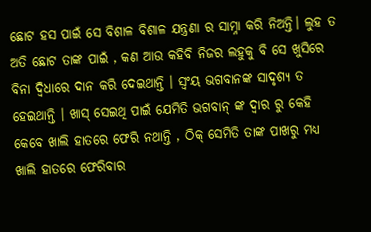ଛୋଟ ହସ ପାଇଁ ସେ ବିଶାଳ ବିଶାଳ ଯନ୍ତ୍ରଣା ର ସାମ୍ନା କରି ନିଅନ୍ତି। ଲୁହ ତ ଅତି ଛୋଟ ତାଙ୍କ ପାଇଁ , କଣ ଆଉ କହିବି ନିଜର ଲହୁକୁ ବି ସେ ଖୁସିରେ ବିନା ଦ୍ବିଧାରେ ଦାନ କରି ଦେଇଥାନ୍ତି । ସ୍ଵଂୟ ଭଗବାନଙ୍କ ସାଦୃଶ୍ୟ ତ ହେଇଥାନ୍ତି । ଖାସ୍ ସେଇଥି ପାଇଁ ଯେମିତି ଭଗବାନ୍ ଙ୍କ ଦ୍ଵାର ରୁ କେହି କେବେ ଖାଲି ହାତରେ ଫେରି ନଥାନ୍ତି , ଠିକ୍ ସେମିତି ତାଙ୍କ ପାଖରୁ ମଧ୍ୟ ଖାଲି ହାତରେ ଫେରିବାର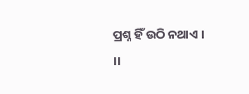ପ୍ରଶ୍ନ ହିଁ ଉଠି ନଥାଏ ।
।।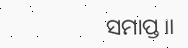ସମାପ୍ତ।।